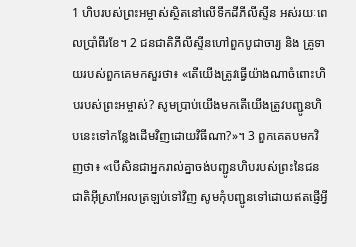1 ហិបរបស់ព្រះអម្ចាស់ស្ថិតនៅលើទឹកដីភីលីស្ទីន អស់រយៈពេលប្រាំពីរខែ។ 2 ជនជាតិភីលីស្ទីនហៅពួកបូជាចារ្យ និង គ្រូទាយរបស់ពួកគេមកសួរថា៖ «តើយើងត្រូវធ្វើយ៉ាងណាចំពោះហិបរបស់ព្រះអម្ចាស់? សូមប្រាប់យើងមកតើយើងត្រូវបញ្ជូនហិបនេះទៅកន្លែងដើមវិញដោយវិធីណា?»។ 3 ពួកគេតបមកវិញថា៖ «បើសិនជាអ្នករាល់គ្នាចង់បញ្ជូនហិបរបស់ព្រះនៃជនជាតិអ៊ីស្រាអែលត្រឡប់ទៅវិញ សូមកុំបញ្ជូនទៅដោយឥតផ្ញើអ្វី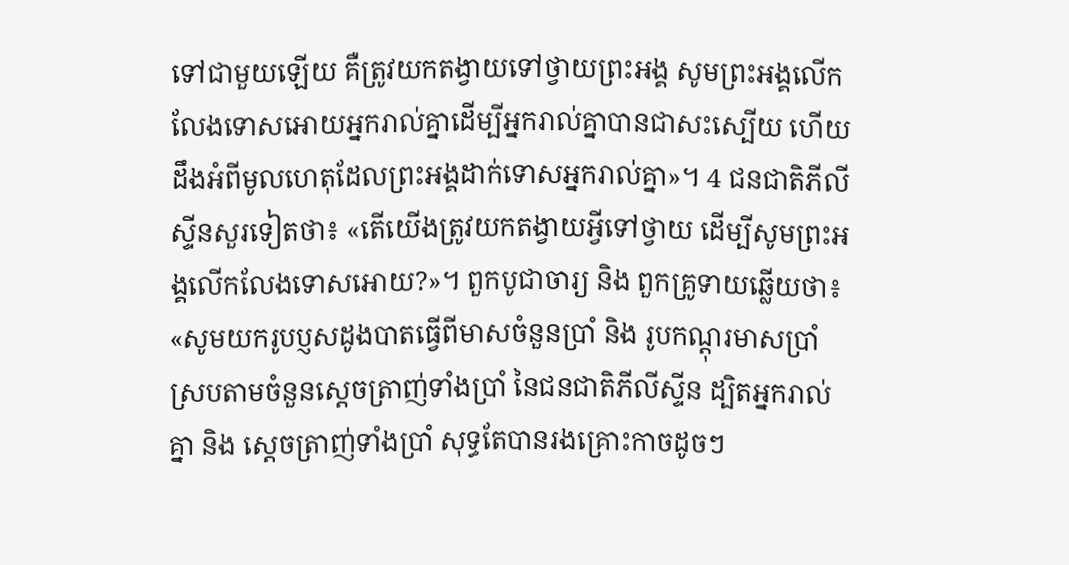ទៅជាមួយឡើយ គឺត្រូវយកតង្វាយទៅថ្វាយព្រះអង្គ សូមព្រះអង្គលើកលែងទោសអោយអ្នករាល់គ្នាដើម្បីអ្នករាល់គ្នាបានជាសះស្បើយ ហើយដឹងអំពីមូលហេតុដែលព្រះអង្គដាក់ទោសអ្នករាល់គ្នា»។ 4 ជនជាតិភីលីស្ទីនសួរទៀតថា៖ «តើយើងត្រូវយកតង្វាយអ្វីទៅថ្វាយ ដើម្បីសូមព្រះអង្គលើកលែងទោសអោយ?»។ ពួកបូជាចារ្យ និង ពួកគ្រូទាយឆ្លើយថា៖ «សូមយករូបប្ញសដូងបាតធ្វើពីមាសចំនួនប្រាំ និង រូបកណ្តុរមាសប្រាំស្របតាមចំនួនស្តេចត្រាញ់ទាំងប្រាំ នៃជនជាតិភីលីស្ទីន ដ្បិតអ្នករាល់គ្នា និង ស្តេចត្រាញ់ទាំងប្រាំ សុទ្ធតែបានរងគ្រោះកាចដូចៗ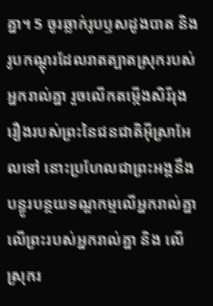គ្នា។ 5 ចូរឆ្លាក់រូបឫសដូងបាត និង រូបកណ្តុរដែលរាតត្បាតស្រុករបស់អ្នករាល់គ្នា រួចលើកតម្កើងសិរីរុងរឿងរបស់ព្រះនៃជនជាតិអ៊ីស្រាអែលទៅ នោះប្រហែលជាព្រះអង្គនឹងបន្ធូរបន្ថយទណ្ឌកម្មលើអ្នករាល់គ្នា លើព្រះរបស់អ្នករាល់គ្នា និង លើស្រុករ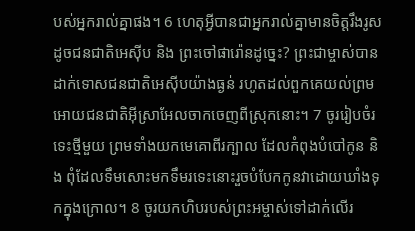បស់អ្នករាល់គ្នាផង។ 6 ហេតុអ្វីបានជាអ្នករាល់គ្នាមានចិត្តរឹងរូស ដូចជនជាតិអេស៊ីប និង ព្រះចៅផារ៉ោនដូច្នេះ? ព្រះជាម្ចាស់បានដាក់ទោសជនជាតិអេស៊ីបយ៉ាងធ្ងន់ រហូតដល់ពួកគេយល់ព្រមអោយជនជាតិអ៊ីស្រាអែលចាកចេញពីស្រុកនោះ។ 7 ចូររៀបចំរទេះថ្មីមួយ ព្រមទាំងយកមេគោពីរក្បាល ដែលកំពុងបំបៅកូន និង ពុំដែលទឹមសោះមកទឹមរទេះនោះរួចបំបែកកូនវាដោយឃាំងទុកក្នុងក្រោល។ 8 ចូរយកហិបរបស់ព្រះអម្ចាស់ទៅដាក់លើរ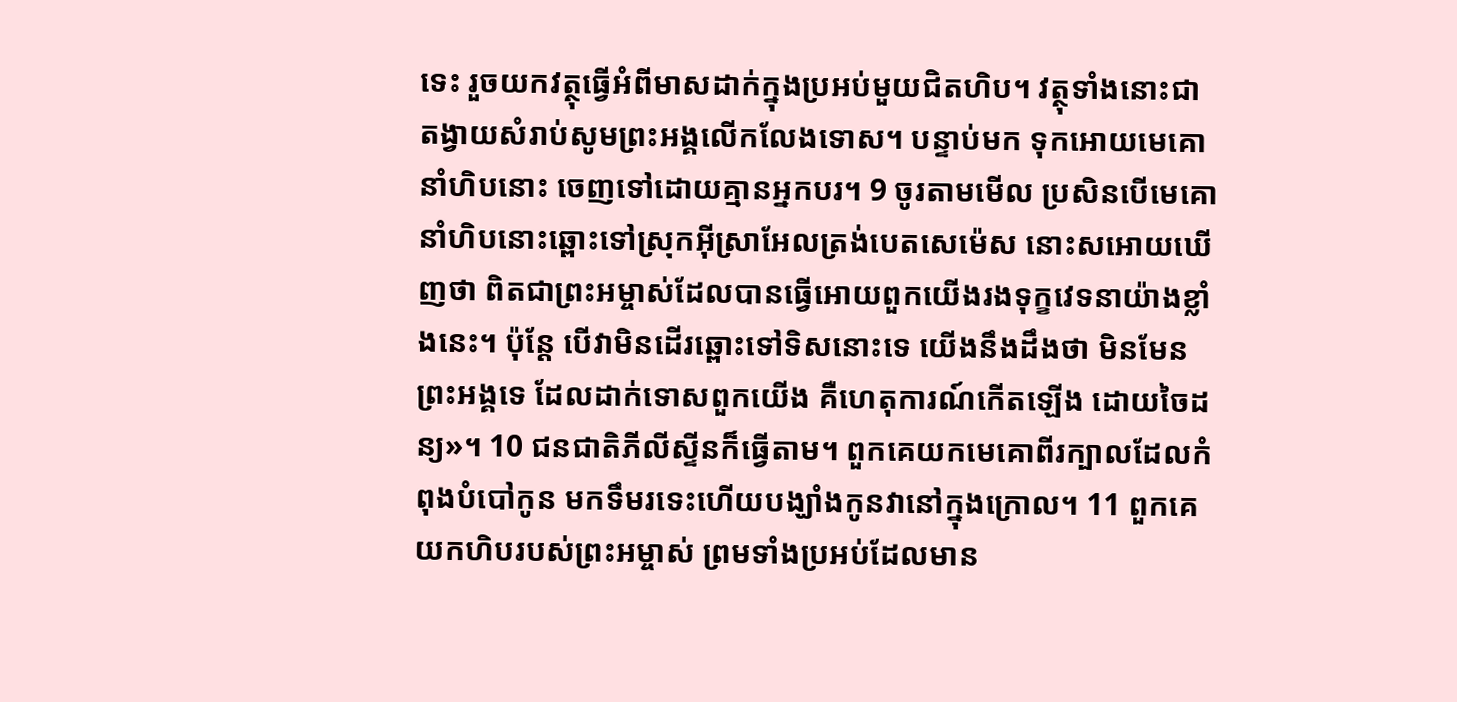ទេះ រួចយកវត្ថុធ្វើអំពីមាសដាក់ក្នុងប្រអប់មួយជិតហិប។ វត្ថុទាំងនោះជាតង្វាយសំរាប់សូមព្រះអង្គលើកលែងទោស។ បន្ទាប់មក ទុកអោយមេគោនាំហិបនោះ ចេញទៅដោយគ្មានអ្នកបរ។ 9 ចូរតាមមើល ប្រសិនបើមេគោនាំហិបនោះឆ្ពោះទៅស្រុកអ៊ីស្រាអែលត្រង់បេតសេម៉េស នោះសអោយឃើញថា ពិតជាព្រះអម្ចាស់ដែលបានធ្វើអោយពួកយើងរងទុក្ខវេទនាយ៉ាងខ្លាំងនេះ។ ប៉ុន្តែ បើវាមិនដើរឆ្ពោះទៅទិសនោះទេ យើងនឹងដឹងថា មិនមែនព្រះអង្គទេ ដែលដាក់ទោសពួកយើង គឺហេតុការណ៍កើតឡើង ដោយចៃដន្យ»។ 10 ជនជាតិភីលីស្ទីនក៏ធ្វើតាម។ ពួកគេយកមេគោពីរក្បាលដែលកំពុងបំបៅកូន មកទឹមរទេះហើយបង្ឃាំងកូនវានៅក្នុងក្រោល។ 11 ពួកគេយកហិបរបស់ព្រះអម្ចាស់ ព្រមទាំងប្រអប់ដែលមាន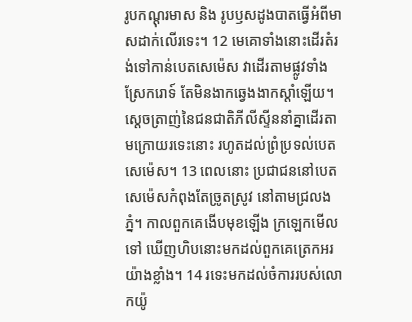រូបកណ្តុរមាស និង រូបឫសដូងបាតធ្វើអំពីមាសដាក់លើរទេះ។ 12 មេគោទាំងនោះដើរតំរង់ទៅកាន់បេតសេម៉េស វាដើរតាមផ្លូវទាំងស្រែករោទ៍ តែមិនងាកឆ្វេងងាកស្តាំឡើយ។ ស្តេចត្រាញ់នៃជនជាតិភីលីស្ទីននាំគ្នាដើរតាមក្រោយរទេះនោះ រហូតដល់ព្រំប្រទល់បេតសេម៉េស។ 13 ពេលនោះ ប្រជាជននៅបេតសេម៉េសកំពុងតែច្រូតស្រូវ នៅតាមជ្រលងភ្នំ។ កាលពួកគេងើបមុខឡើង ក្រឡេកមើលទៅ ឃើញហិបនោះមកដល់ពួកគេត្រេកអរយ៉ាងខ្លាំង។ 14 រទេះមកដល់ចំការរបស់លោកយ៉ូ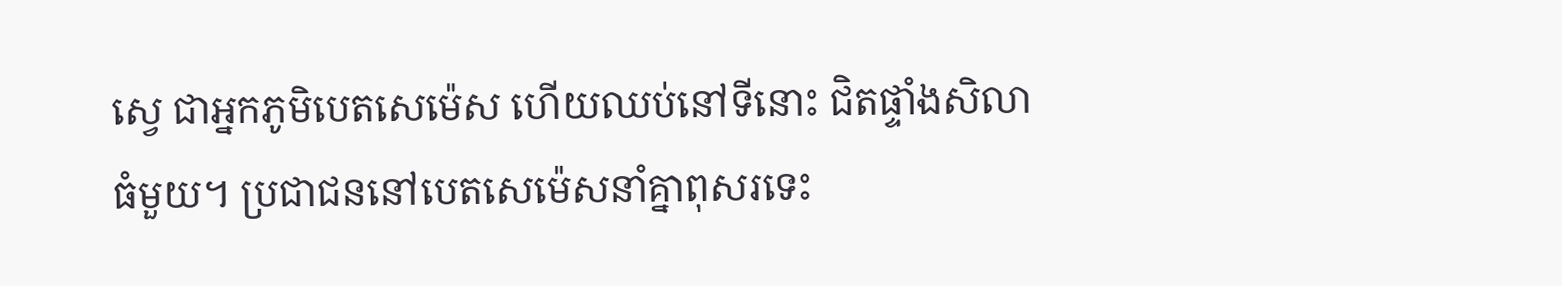ស្វេ ជាអ្នកភូមិបេតសេម៉េស ហើយឈប់នៅទីនោះ ជិតផ្ទាំងសិលាធំមួយ។ ប្រជាជននៅបេតសេម៉េសនាំគ្នាពុសរទេះ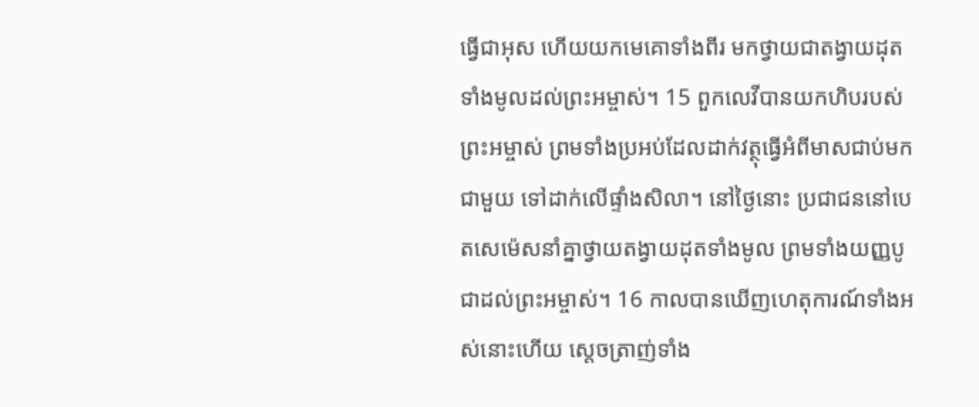ធ្វើជាអុស ហើយយកមេគោទាំងពីរ មកថ្វាយជាតង្វាយដុតទាំងមូលដល់ព្រះអម្ចាស់។ 15 ពួកលេវីបានយកហិបរបស់ព្រះអម្ចាស់ ព្រមទាំងប្រអប់ដែលដាក់វត្ថុធ្វើអំពីមាសជាប់មកជាមួយ ទៅដាក់លើផ្ទាំងសិលា។ នៅថ្ងៃនោះ ប្រជាជននៅបេតសេម៉េសនាំគ្នាថ្វាយតង្វាយដុតទាំងមូល ព្រមទាំងយញ្ញបូជាដល់ព្រះអម្ចាស់។ 16 កាលបានឃើញហេតុការណ៍ទាំងអស់នោះហើយ ស្តេចត្រាញ់ទាំង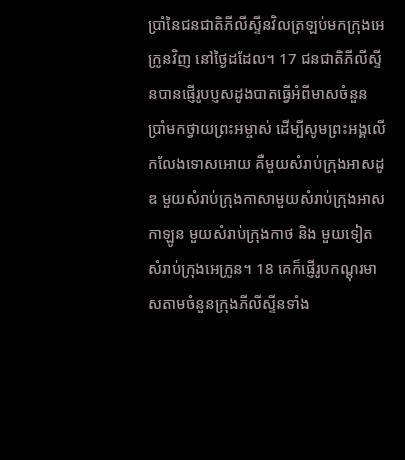ប្រាំនៃជនជាតិភីលីស្ទីនវិលត្រឡប់មកក្រុងអេក្រូនវិញ នៅថ្ងៃដដែល។ 17 ជនជាតិភីលីស្ទីនបានផ្ញើរូបប្ញសដូងបាតធ្វើអំពីមាសចំនួនប្រាំមកថ្វាយព្រះអម្ចាស់ ដើម្បីសូមព្រះអង្គលើកលែងទោសអោយ គឺមួយសំរាប់ក្រុងអាសដូឌ មួយសំរាប់ក្រុងកាសាមួយសំរាប់ក្រុងអាសកាឡូន មួយសំរាប់ក្រុងកាថ និង មួយទៀតសំរាប់ក្រុងអេក្រូន។ 18 គេក៏ផ្ញើរូបកណ្តុរមាសតាមចំនួនក្រុងភីលីស្ទីនទាំង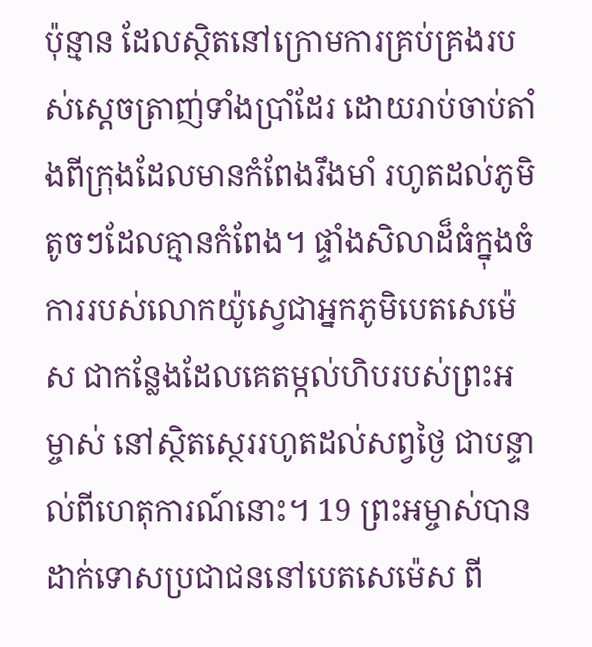ប៉ុន្មាន ដែលស្ថិតនៅក្រោមការគ្រប់គ្រងរបស់ស្តេចត្រាញ់ទាំងប្រាំដែរ ដោយរាប់ចាប់តាំងពីក្រុងដែលមានកំពែងរឹងមាំ រហូតដល់ភូមិតូចៗដែលគ្មានកំពែង។ ផ្ទាំងសិលាដ៏ធំក្នុងចំការរបស់លោកយ៉ូស្វេជាអ្នកភូមិបេតសេម៉េស ជាកន្លែងដែលគេតម្កល់ហិបរបស់ព្រះអម្ចាស់ នៅស្ថិតស្ថេររហូតដល់សព្វថ្ងៃ ជាបន្ទាល់ពីហេតុការណ៍នោះ។ 19 ព្រះអម្ចាស់បានដាក់ទោសប្រជាជននៅបេតសេម៉េស ពី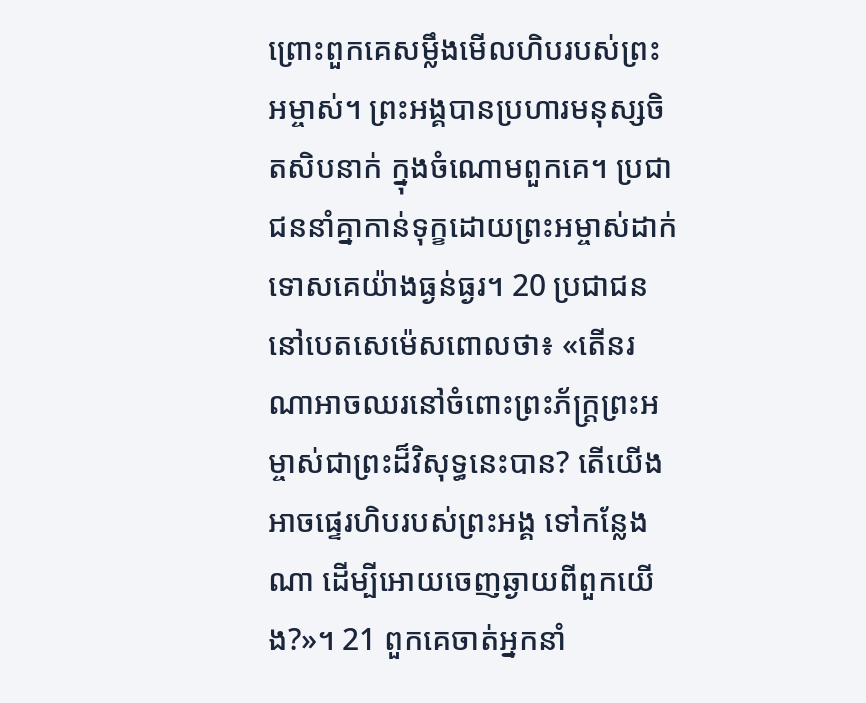ព្រោះពួកគេសម្លឹងមើលហិបរបស់ព្រះអម្ចាស់។ ព្រះអង្គបានប្រហារមនុស្សចិតសិបនាក់ ក្នុងចំណោមពួកគេ។ ប្រជាជននាំគ្នាកាន់ទុក្ខដោយព្រះអម្ចាស់ដាក់ទោសគេយ៉ាងធ្ងន់ធ្ងរ។ 20 ប្រជាជននៅបេតសេម៉េសពោលថា៖ «តើនរណាអាចឈរនៅចំពោះព្រះភ័ក្ត្រព្រះអម្ចាស់ជាព្រះដ៏វិសុទ្ធនេះបាន? តើយើងអាចផ្ទេរហិបរបស់ព្រះអង្គ ទៅកន្លែងណា ដើម្បីអោយចេញឆ្ងាយពីពួកយើង?»។ 21 ពួកគេចាត់អ្នកនាំ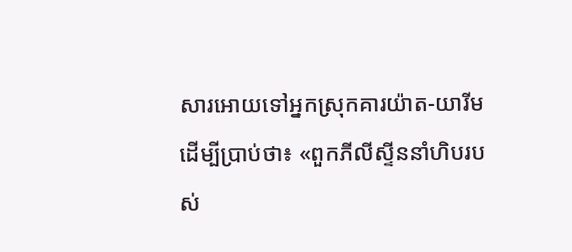សារអោយទៅអ្នកស្រុកគារយ៉ាត-យារីម ដើម្បីប្រាប់ថា៖ «ពួកភីលីស្ទីននាំហិបរបស់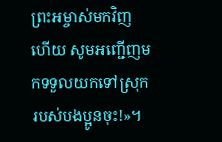ព្រះអម្ចាស់មកវិញហើយ សូមអញ្ជើញមកទទួលយកទៅស្រុករបស់បងប្អូនចុះ!»។